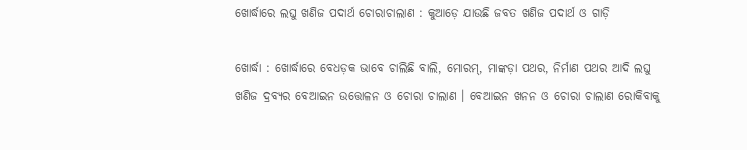ଖୋର୍ଦ୍ଧାରେ ଲଘୁ ଖଣିଜ ପଦାର୍ଥ ଚୋରାଚାଲାଣ : କୁଆଡ଼େ ଯାଉଛି ଜବତ ଖଣିଜ ପଦାର୍ଥ ଓ ଗାଡ଼ି

ଖୋର୍ଦ୍ଧା : ଖୋର୍ଦ୍ଧାରେ ବେଧଡ଼କ ଭାବେ ଚାଲିଛି ବାଲି, ମୋରମ୍, ମାଙ୍କଡ଼ା ପଥର, ନିର୍ମାଣ ପଥର ଆଦି ଲଘୁ ଖଣିଜ ଦ୍ରବ୍ୟର ବେଆଇନ ଉତ୍ତୋଳନ ଓ ଚୋରା ଚାଲାଣ । ବେଆଇନ ଖନନ ଓ ଚୋରା ଚାଲାଣ ରୋକିବାକୁ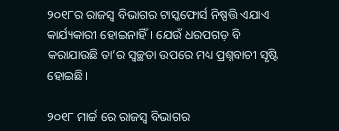୨୦୧୮ର ରାଜସ୍ବ ବିଭାଗର ଟାସ୍କଫୋର୍ସ ନିଷ୍ପତ୍ତି ଏଯାଏ କାର୍ଯ୍ୟକାରୀ ହୋଇନାହିଁ। ଯେଉଁ ଧରପଗଡ଼ ବି କରାଯାଉଛି ତା’ର ସ୍ବଚ୍ଛତା ଉପରେ ମଧ୍ୟ ପ୍ରଶ୍ନବାଚୀ ସୃଷ୍ଟି ହୋଇଛି।

୨୦୧୮ ମାର୍ଚ୍ଚ ରେ ରାଜସ୍ବ ବିଭାଗର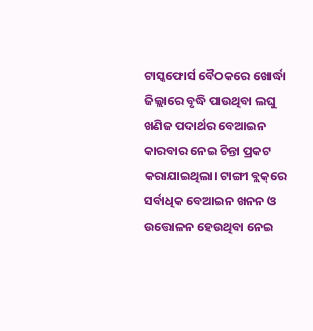ଟାସ୍କଫୋର୍ସ ବୈଠକରେ ଖୋର୍ଦ୍ଧା ଜିଲ୍ଲାରେ ବୃଦ୍ଧି ପାଉଥିବା ଲଘୁ ଖଣିଜ ପଦାର୍ଥର ବେଆଇନ କାରବାର ନେଇ ଚିନ୍ତା ପ୍ରକଟ କରାଯାଇଥିଲା। ଟାଙ୍ଗୀ ବ୍ଲକ୍‌ରେ ସର୍ବାଧିକ ବେଆଇନ ଖନନ ଓ ଉତ୍ତୋଳନ ହେଉଥିବା ନେଇ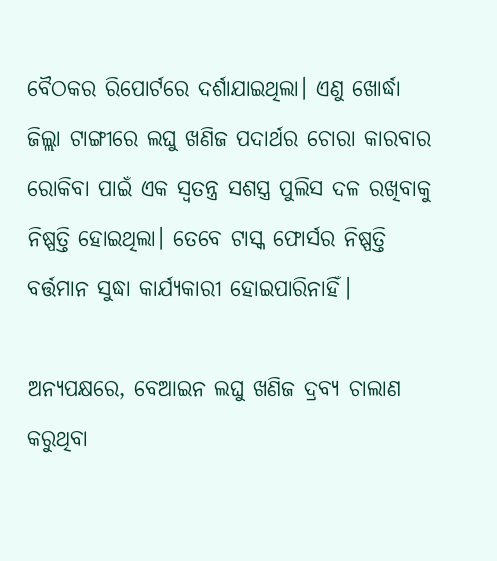ବୈଠକର ରିପୋର୍ଟରେ ଦର୍ଶାଯାଇଥିଲା। ଏଣୁ ଖୋର୍ଦ୍ଧା ଜିଲ୍ଲା ଟାଙ୍ଗୀରେ ଲଘୁ ଖଣିଜ ପଦାର୍ଥର ଚୋରା କାରବାର ରୋକିବା ପାଇଁ ଏକ ସ୍ବତନ୍ତ୍ର ସଶସ୍ତ୍ର ପୁଲିସ ଦଳ ରଖିବାକୁ ନିଷ୍ପତ୍ତି ହୋଇଥିଲା। ତେବେ ଟାସ୍କ ଫୋର୍ସର ନିଷ୍ପତ୍ତି ବର୍ତ୍ତମାନ ସୁଦ୍ଧା କାର୍ଯ୍ୟକାରୀ ହୋଇପାରିନାହିଁ।

ଅନ୍ୟପକ୍ଷରେ, ବେଆଇନ ଲଘୁ ଖଣିଜ ଦ୍ରବ୍ୟ ଚାଲାଣ କରୁଥିବା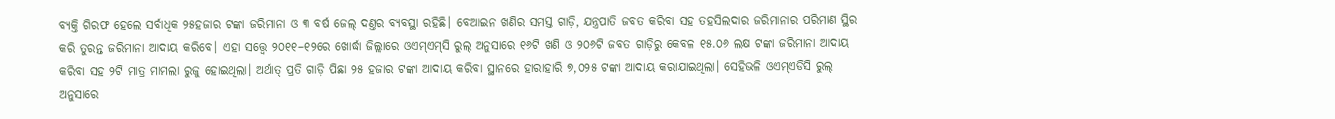ବ୍ୟକ୍ତି ଗିରଫ ହେଲେ ସର୍ବାଧିକ ୨୫ହଜାର ଟଙ୍କା ଜରିମାନା ଓ ୩ ବର୍ଷ ଜେଲ୍ ଦଣ୍ତର ବ୍ୟବସ୍ଥା ରହିଛି। ବେଆଇନ ଖଣିର ସମସ୍ତ ଗାଡ଼ି, ଯନ୍ତ୍ରପାତି ଜବତ କରିବା ସହ ତହସିଲଦାର ଜରିମାନାର ପରିମାଣ ସ୍ଥିର କରି ତୁରନ୍ତ ଜରିମାନା ଆଦାୟ କରିବେ। ଏହା ସତ୍ତ୍ବେ ୨୦୧୧–୧୨ରେ ଖୋର୍ଦ୍ଧା ଜିଲ୍ଲାରେ ଓଏମ୍ଏମ୍‌ସି ରୁଲ୍ ଅନୁସାରେ ୧୬ଟି ଖଣି ଓ ୨୦୬ଟି ଜବତ ଗାଡ଼ିରୁ କେବଳ ୧୫.୦୬ ଲକ୍ଷ ଟଙ୍କା ଜରିମାନା ଆଦାୟ କରିବା ସହ ୨ଟି ମାତ୍ର ମାମଲା ରୁଜୁ ହୋଇଥିଲା। ଅର୍ଥାତ୍ ପ୍ରତି ଗାଡ଼ି ପିଛା ୨୫ ହଜାର ଟଙ୍କା ଆଦାୟ କରିବା ସ୍ଥାନରେ ହାରାହାରି ୭,୦୨୫ ଟଙ୍କା ଆଦାୟ କରାଯାଇଥିଲା। ସେହିଭଳି ଓଏମ୍ଏଡିସି ରୁଲ୍ ଅନୁସାରେ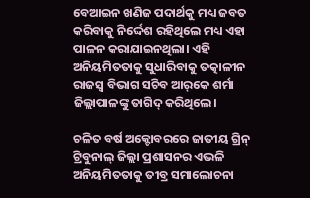ବେଆଇନ ଖଣିଜ ପଦାର୍ଥକୁ ମଧ୍ୟ ଜବତ କରିବାକୁ ନିର୍ଦ୍ଦେଶ ରହିଥିଲେ ମଧ୍ୟ ଏହା ପାଳନ କରାଯାଇନଥିଲା। ଏହି ଅନିୟମିତତାକୁ ସୁଧାରିବାକୁ ତତ୍କାଳୀନ ରାଜସ୍ବ ବିଭାଗ ସଚିବ ଆର୍‌କେ ଶର୍ମା ଜିଲ୍ଲାପାଳଙ୍କୁ ତାଗିଦ୍‌ କରିଥିଲେ।

ଚଳିତ ବର୍ଷ ଅକ୍ଟୋବରରେ ଜାତୀୟ ଗ୍ରିନ୍ ଟ୍ରିବୁନାଲ୍ ଜିଲ୍ଲା ପ୍ରଶାସନର ଏଭଳି ଅନିୟମିତତାକୁ ତୀବ୍ର ସମାଲୋଚନା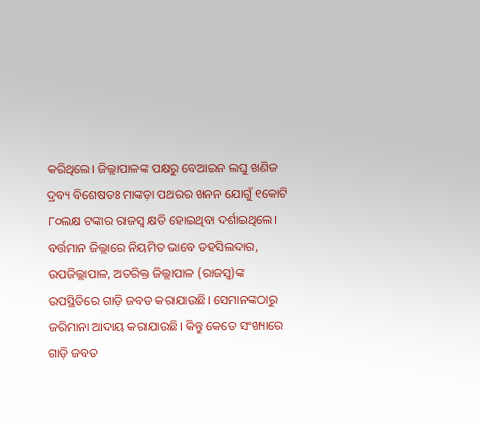କରିଥିଲେ। ଜିଲ୍ଲାପାଳଙ୍କ ପକ୍ଷରୁ ବେଆଇନ ଲଘୁ ଖଣିଜ ଦ୍ରବ୍ୟ ବିଶେଷତଃ ମାଙ୍କଡ଼ା ପଥରର ଖନନ ଯୋଗୁଁ ୧କୋଟି ୮୦ଲକ୍ଷ ଟଙ୍କାର ରାଜସ୍ବ କ୍ଷତି ହୋଇଥିବା ଦର୍ଶାଇଥିଲେ। ବର୍ତ୍ତମାନ ଜିଲ୍ଲାରେ ନିୟମିତ ଭାବେ ତହସିଲଦାର, ଉପଜିଲ୍ଲାପାଳ, ଅତରିକ୍ତ ଜିଲ୍ଲାପାଳ (ରାଜସ୍ବ)ଙ୍କ ଉପସ୍ଥିତିରେ ଗାଡ଼ି ଜବତ କରାଯାଉଛି। ସେମାନଙ୍କଠାରୁ ଜରିମାନା ଆଦାୟ କରାଯାଉଛି। କିନ୍ତୁ କେତେ ସଂଖ୍ୟାରେ ଗାଡ଼ି ଜବତ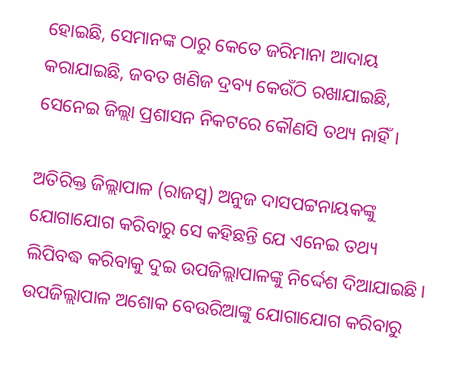ହୋଇଛି, ସେମାନଙ୍କ ଠାରୁ କେତେ ଜରିମାନା ଆଦାୟ କରାଯାଇଛି, ଜବତ ଖଣିଜ ଦ୍ରବ୍ୟ କେଉଁଠି ରଖାଯାଇଛି, ସେନେଇ ଜିଲ୍ଲା ପ୍ରଶାସନ ନିକଟରେ କୌଣସି ତଥ୍ୟ ନାହିଁ।

ଅତିରିକ୍ତ ଜିଲ୍ଲାପାଳ (ରାଜସ୍ବ) ଅନୁଜ ଦାସପଟ୍ଟନାୟକଙ୍କୁ ଯୋଗାଯୋଗ କରିବାରୁ ସେ କହିଛନ୍ତି ଯେ ଏନେଇ ତଥ୍ୟ ଲିପିବଦ୍ଧ କରିବାକୁ ଦୁଇ ଉପଜିଲ୍ଲାପାଳଙ୍କୁ ନିର୍ଦ୍ଦେଶ ଦିଆଯାଇଛି। ଉପଜିଲ୍ଲାପାଳ ଅଶୋକ ବେଉରିଆଙ୍କୁ ଯୋଗାଯୋଗ କରିବାରୁ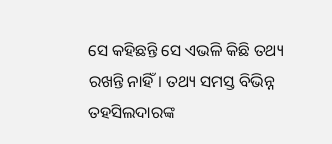ସେ କହିଛନ୍ତି ସେ ଏଭଳି କିଛି ତଥ୍ୟ ରଖନ୍ତି ନାହିଁ। ତଥ୍ୟ ସମସ୍ତ ବିଭିନ୍ନ ତହସିଲଦାରଙ୍କ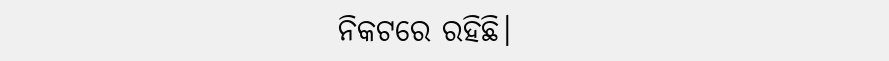ନିକଟରେ ରହିଛି।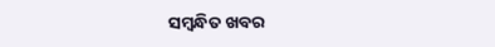ସମ୍ବନ୍ଧିତ ଖବର